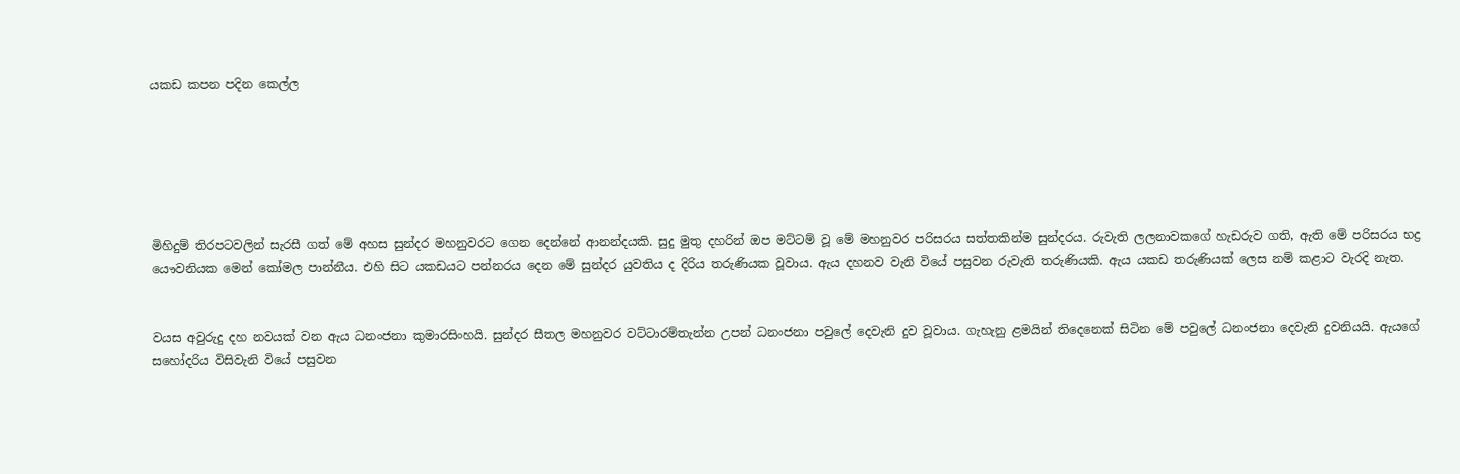යකඩ කපන පදින කෙල්ල






මිහිදුම් තිරපටවලින් සැරසී ගත් මේ අහස සුන්දර මහනුවරට ගෙන දෙන්නේ ආනන්දයකි. සුදු මුතු දහරින් ඔප මට්ටම් වූ මේ මහනුවර පරිසරය සත්තකින්ම සුන්දරය. රුවැති ලලනාවකගේ හැඩරුව ගති, ඇති මේ පරිසරය භද්‍ර යෞවනියක මෙන් කෝමල පාන්නීය. එහි සිට යකඩයට පන්නරය දෙන මේ සුන්දර යුවතිය ද දිරිය තරුණියක වූවාය. ඇය දහනව වැනි වියේ පසුවන රුවැති තරුණියකි. ඇය යකඩ තරුණියක් ලෙස නම් කළාට වැරදි නැත.


වයස අවුරුදු දහ නවයක් වන ඇය ධනංජනා කුමාරසිංහයි. සුන්දර සීතල මහනුවර වට්ටාරම්තැන්න උපන් ධනංජනා පවුලේ දෙවැනි දුව වූවාය. ගැහැනු ළමයින් තිදෙනෙක් සිටින මේ පවුලේ ධනංජනා දෙවැනි දුවනියයි. ඇයගේ සහෝදරිය විසිවැනි වියේ පසුවන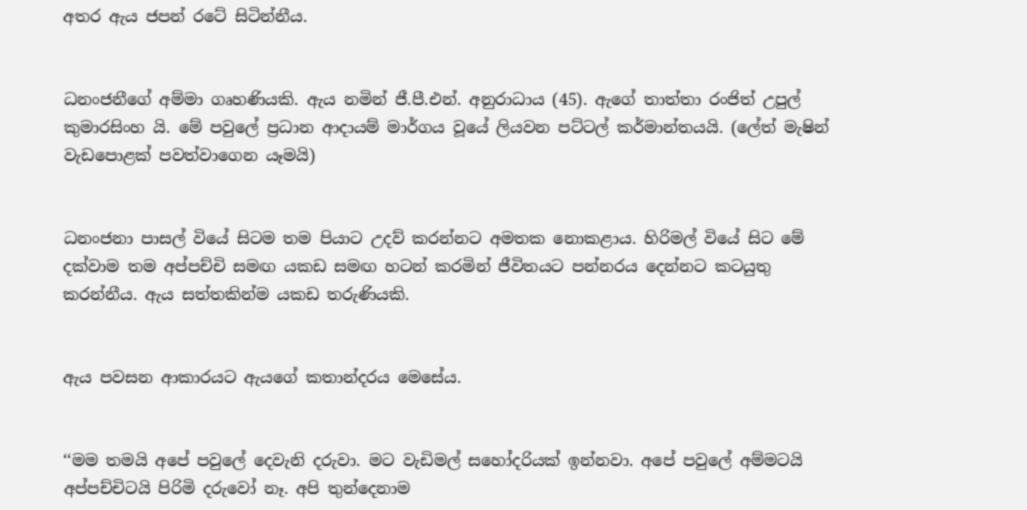අතර ඇය ජපන් රටේ සිටින්නීය.


ධනංජනීගේ අම්මා ගෘහණියකි. ඇය නමින් ජී.පී.එන්. අනුරාධාය (45). ඇගේ තාත්තා රංජිත් උපුල් කුමාරසිංහ යි. මේ පවුලේ ප්‍රධාන ආදායම් මාර්ගය වූයේ ලියවන පට්ටල් කර්මාන්තයයි. (ලේත් මැෂින් වැඩපොළක් පවත්වාගෙන යෑමයි)


ධනංජනා පාසල් වියේ සිටම තම පියාට උදව් කරන්නට අමතක නොකළාය. හිරිමල් වියේ සිට මේ දක්වාම තම අප්පච්චි සමඟ යකඩ සමඟ හටන් කරමින් ජීවිතයට පන්නරය දෙන්නට කටයුතු කරන්නීය. ඇය සත්තකින්ම යකඩ තරුණියකි.


ඇය පවසන ආකාරයට ඇයගේ කතාන්දරය මෙසේය.


‘‘මම තමයි අපේ පවුලේ දෙවැනි දරුවා. මට වැඩිමල් සහෝදරියක් ඉන්නවා. අපේ පවුලේ අම්මටයි අප්පච්චිටයි පිරිමි දරුවෝ නෑ. අපි තුන්දෙනාම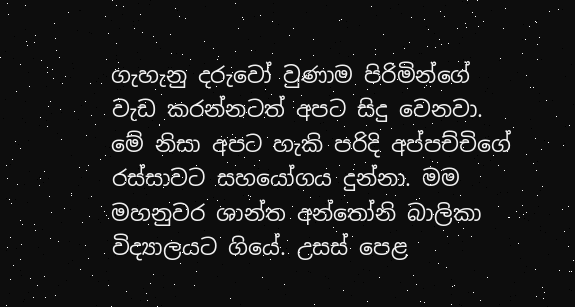ගැහැනු දරුවෝ වුණාම පිරිමින්ගේ වැඩ කරන්නටත් අපට සිදු වෙනවා. මේ නිසා අපට හැකි පරිදි අප්පච්චිගේ රස්සාවට සහයෝගය දුන්නා. මම මහනුවර ශාන්ත අන්තෝනි බාලිකා විද්‍යාලයට ගියේ. උසස් පෙළ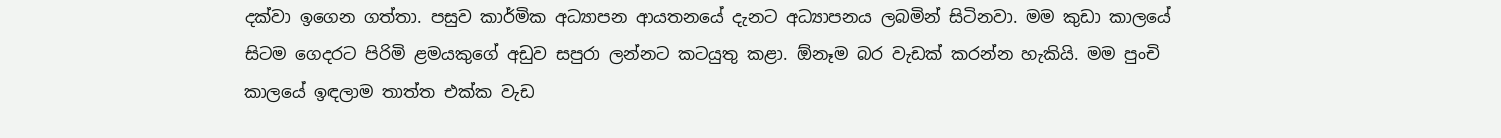දක්වා ඉගෙන ගත්තා. පසුව කාර්මික අධ්‍යාපන ආයතනයේ දැනට අධ්‍යාපනය ලබමින් සිටිනවා. මම කුඩා කාලයේ සිටම ගෙදරට පිරිමි ළමයකුගේ අඩුව සපුරා ලන්නට කටයුතු කළා. ඕනෑම බර වැඩක් කරන්න හැකියි. මම පුංචි කාලයේ ඉඳලාම තාත්ත එක්ක වැඩ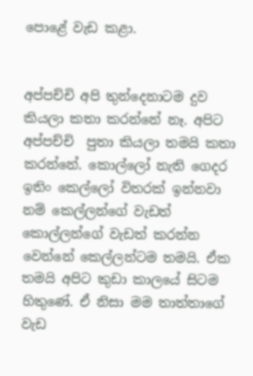පොළේ වැඩ කළා.


අප්පච්චි අපි තුන්දෙනාටම දුව කියලා කතා කරන්නේ නෑ. අපිට අප්පච්චි  පුතා කියලා තමයි කතා කරන්නේ. කොල්‍ලෝ නැති ගෙදර ඉතිං කෙල්ලෝ විතරක් ඉන්නවා නම් කෙල්ලන්ගේ වැඩත් කොල්ලන්ගේ වැඩත් කරන්න වෙන්නේ කෙල්ලන්ටම තමයි. ඒක තමයි අපිට කුඩා කාලයේ සිටම හිතුණේ. ඒ නිසා මම තාත්තාගේ වැඩ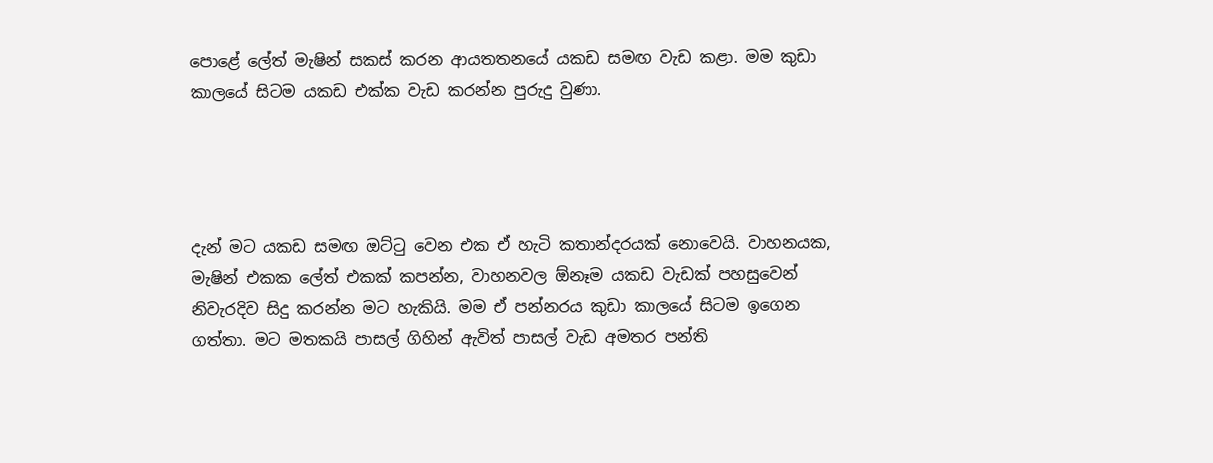පොළේ ලේත් මැෂින් සකස් කරන ආයතතනයේ යකඩ සමඟ වැඩ කළා. මම කුඩා කාලයේ සිටම යකඩ එක්ක වැඩ කරන්න පුරුදු වුණා.




දැන් මට යකඩ සමඟ ඔට්ටු වෙන එක ඒ හැටි කතාන්දරයක් නොවෙයි. වාහනයක, මැෂින් එකක ලේත් එකක් කපන්න, වාහනවල ඕනෑම යකඩ වැඩක් පහසුවෙන් නිවැරදිව සිදු කරන්න මට හැකියි. මම ඒ පන්නරය කුඩා කාලයේ සිටම ඉගෙන ගත්තා. මට මතකයි පාසල් ගිහින් ඇවිත් පාසල් වැඩ අමතර පන්ති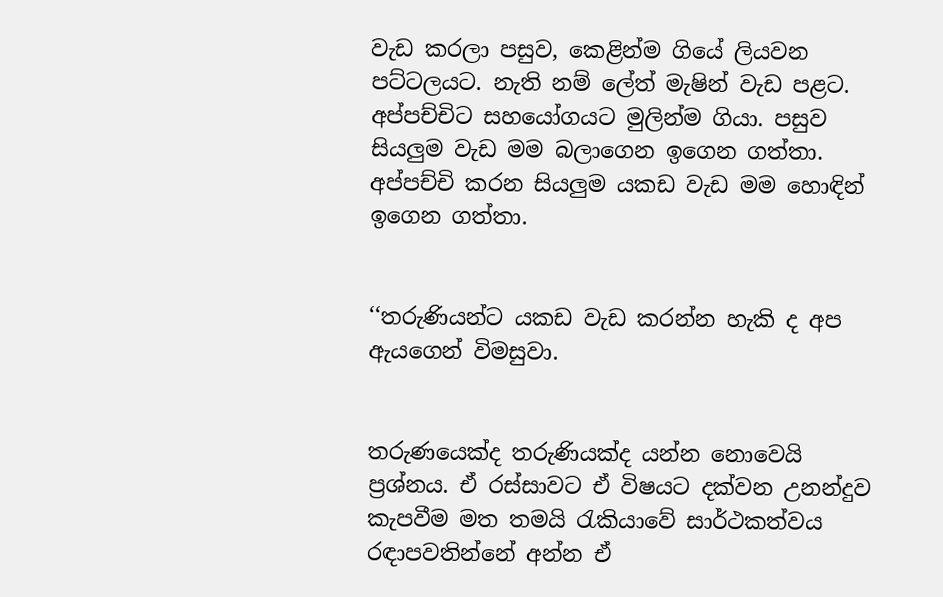වැඩ කරලා පසුව, කෙළින්ම ගියේ ලියවන පට්ටලයට. නැති නම් ලේත් මැෂින් වැඩ පළට. අප්පච්චිට සහයෝගයට මුලින්ම ගියා. පසුව සියලු‍ම වැඩ මම බලාගෙන ඉගෙන ගත්තා. අප්පච්චි කරන සියලු‍ම යකඩ වැඩ මම හොඳින් ඉගෙන ගත්තා.


‘‘තරුණියන්ට යකඩ වැඩ කරන්න හැකි ද අප ඇයගෙන් විමසුවා.


තරුණයෙක්ද තරුණියක්ද යන්න නොවෙයි ප්‍රශ්නය. ඒ රස්සාවට ඒ විෂයට දක්වන උනන්දුව කැපවීම මත තමයි රැකියාවේ සාර්ථකත්වය රඳාපවතින්නේ අන්න ඒ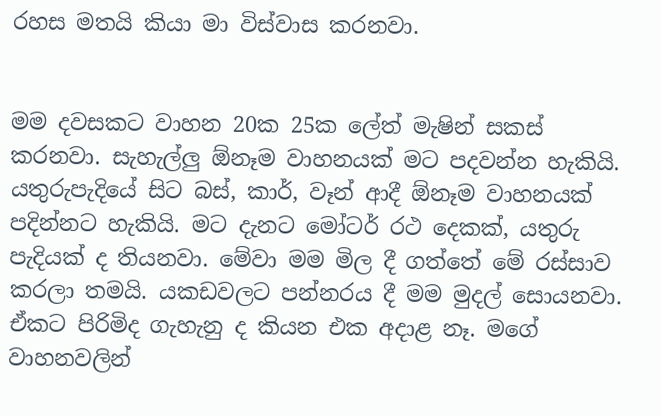රහස මතයි කියා මා විස්වාස කරනවා.


මම දවසකට වාහන 20ක 25ක ලේත් මැෂින් සකස් කරනවා. සැහැල්ලු‍ ඕනෑම වාහනයක් මට පදවන්න හැකියි. යතුරුපැදියේ සිට බස්, කාර්, වෑන් ආදී ඕනෑම වාහනයක් පදින්නට හැකියි. මට දැනට මෝටර් රථ දෙකක්, යතුරු පැදියක් ද තියනවා. මේවා මම මිල දී ගත්තේ මේ රස්සාව කරලා තමයි. යකඩවලට පන්නරය දී මම මුදල් සොයනවා. ඒකට පිරිමිද ගැහැනු ද කියන එක අදාළ නෑ. මගේ වාහනවලින්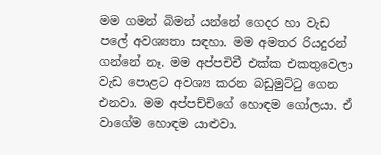මම ගමන් බිමන් යන්නේ ගෙදර හා වැඩ පලේ අවශ්‍යතා සඳහා. මම අමතර රියදුරන් ගන්නේ නෑ. මම අප්පචිචී එක්ක එකතුවෙලා වැඩ පොළට අවශ්‍ය කරන බඩුමුට්ටු ගෙන එනවා. මම අප්පච්චිගේ හොඳම ගෝලයා. ඒ වාගේම හොඳම යාළුවා.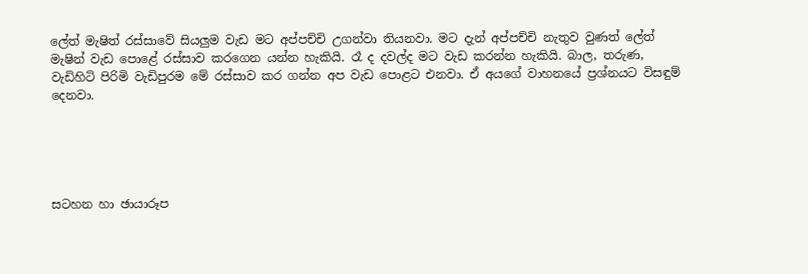ලේත් මැෂිත් රස්සාවේ සියලු‍ම වැඩ මට අප්පච්චි උගන්වා තියනවා. මට දැන් අප්පච්චි නැතුව වුණත් ලේත් මැෂින් වැඩ පොළේ රස්සාව කරගෙන යන්න හැකියි. රෑ ද දවල්ද මට වැඩ කරන්න හැකියි. බාල, තරුණ, වැඩිහිටි පිරිමි වැඩිපුරම මේ රස්සාව කර ගන්න අප වැඩ පොළට එනවා. ඒ අයගේ වාහනයේ ප්‍රශ්නයට විසඳුම් දෙනවා.





සටහන හා ඡායාරූප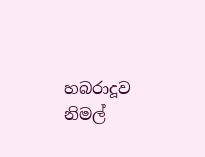හබරාදූව නිමල්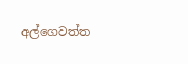අල්ගෙවත්ත